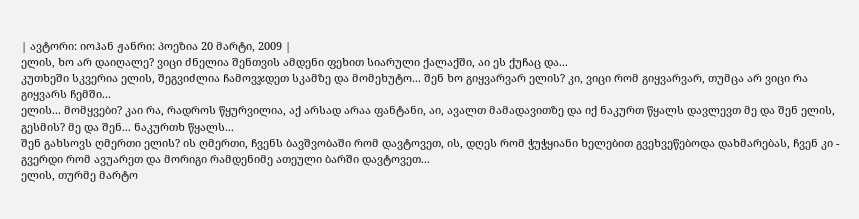| ავტორი: იოჰან ჟანრი: პოეზია 20 მარტი, 2009 |
ელის, ხო არ დაიღალე? ვიცი ძნელია შენთვის ამდენი ფეხით სიარული ქალაქში, აი ეს ქუჩაც და...
კუთხეში სკვერია ელის, შეგვიძლია ჩამოვჯდეთ სკამზე და მომეხუტო... შენ ხო გიყვარვარ ელის? კი, ვიცი რომ გიყვარვარ, თუმცა არ ვიცი რა გიყვარს ჩემში...
ელის... მომყვები? კაი რა, რადროს წყურვილია, აქ არსად არაა ფანტანი, აი, ავალთ მამადავითზე და იქ ნაკურთ წყალს დავლევთ მე და შენ ელის, გესმის? მე და შენ... ნაკურთხ წყალს...
შენ გახსოვს ღმერთი ელის? ის ღმერთი, ჩვენს ბავშვობაში რომ დავტოვეთ, ის, დღეს რომ ჭუჭყიანი ხელებით გვეხვეწებოდა დახმარებას, ჩვენ კი - გვერდი რომ ავუარეთ და მორიგი რამდენიმე ათეული ბარში დავტოვეთ...
ელის, თურმე მარტო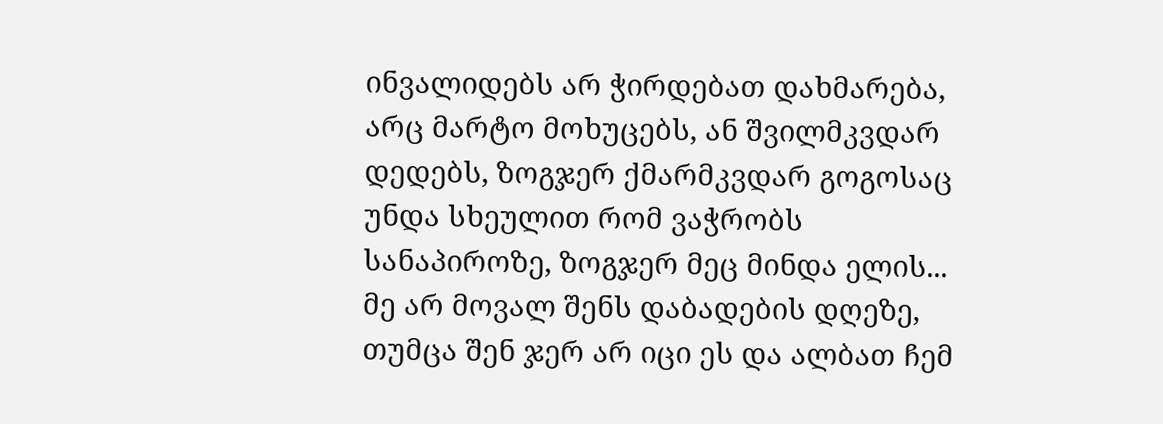ინვალიდებს არ ჭირდებათ დახმარება, არც მარტო მოხუცებს, ან შვილმკვდარ დედებს, ზოგჯერ ქმარმკვდარ გოგოსაც უნდა სხეულით რომ ვაჭრობს სანაპიროზე, ზოგჯერ მეც მინდა ელის...
მე არ მოვალ შენს დაბადების დღეზე, თუმცა შენ ჯერ არ იცი ეს და ალბათ ჩემ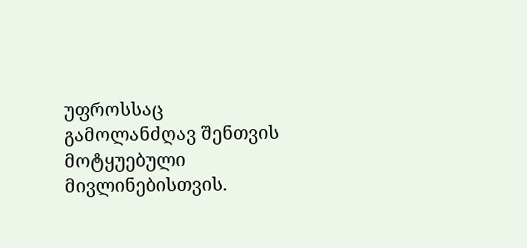უფროსსაც გამოლანძღავ შენთვის მოტყუებული მივლინებისთვის.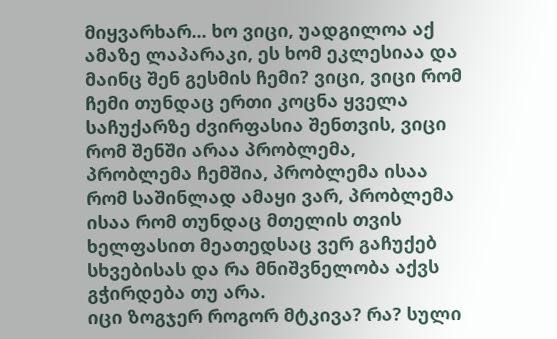მიყვარხარ... ხო ვიცი, უადგილოა აქ ამაზე ლაპარაკი, ეს ხომ ეკლესიაა და მაინც შენ გესმის ჩემი? ვიცი, ვიცი რომ ჩემი თუნდაც ერთი კოცნა ყველა საჩუქარზე ძვირფასია შენთვის, ვიცი რომ შენში არაა პრობლემა, პრობლემა ჩემშია, პრობლემა ისაა რომ საშინლად ამაყი ვარ, პრობლემა ისაა რომ თუნდაც მთელის თვის ხელფასით მეათედსაც ვერ გაჩუქებ სხვებისას და რა მნიშვნელობა აქვს გჭირდება თუ არა.
იცი ზოგჯერ როგორ მტკივა? რა? სული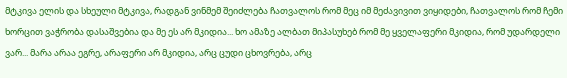მტკივა ელის და სხეული მტკივა, რადგან ვინმემ შეიძლება ჩათვალოს რომ მეც იმ მეძავივით ვიყიდები, ჩათვალოს რომ ჩემი ხორცით ვაჭრობა დასაშვებია და მე ეს არ მკიდია... ხო ამაზე ალბათ მიპასუხებ რომ მე ყველაფერი მკიდია, რომ უდარდელი ვარ... მარა არაა ეგრე, არაფერი არ მკიდია, არც ცუდი ცხოვრება, არც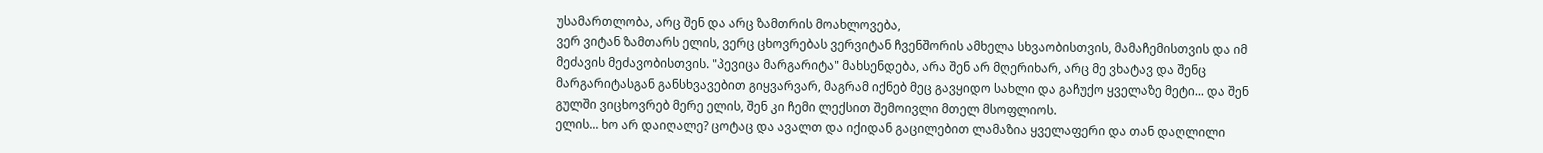უსამართლობა, არც შენ და არც ზამთრის მოახლოვება,
ვერ ვიტან ზამთარს ელის, ვერც ცხოვრებას ვერვიტან ჩვენშორის ამხელა სხვაობისთვის, მამაჩემისთვის და იმ მეძავის მეძავობისთვის. "პევიცა მარგარიტა" მახსენდება, არა შენ არ მღერიხარ, არც მე ვხატავ და შენც მარგარიტასგან განსხვავებით გიყვარვარ, მაგრამ იქნებ მეც გავყიდო სახლი და გაჩუქო ყველაზე მეტი... და შენ გულში ვიცხოვრებ მერე ელის, შენ კი ჩემი ლექსით შემოივლი მთელ მსოფლიოს.
ელის... ხო არ დაიღალე? ცოტაც და ავალთ და იქიდან გაცილებით ლამაზია ყველაფერი და თან დაღლილი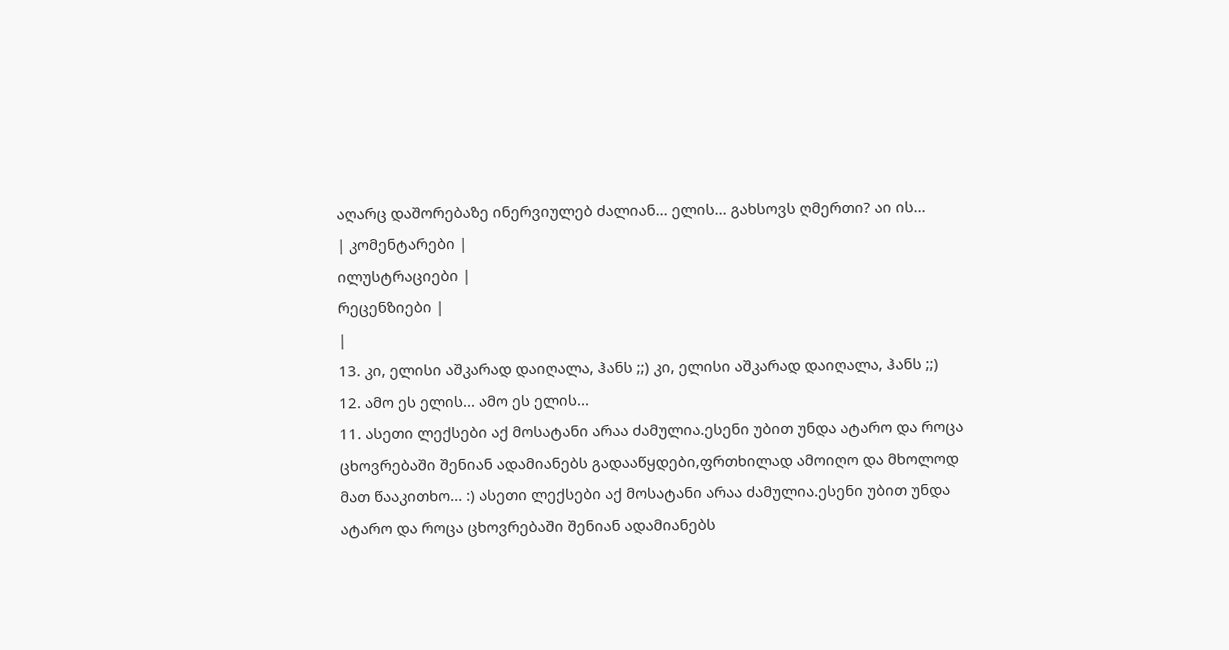აღარც დაშორებაზე ინერვიულებ ძალიან... ელის... გახსოვს ღმერთი? აი ის...
| კომენტარები |
ილუსტრაციები |
რეცენზიები |
|
13. კი, ელისი აშკარად დაიღალა, ჰანს ;;) კი, ელისი აშკარად დაიღალა, ჰანს ;;)
12. ამო ეს ელის... ამო ეს ელის...
11. ასეთი ლექსები აქ მოსატანი არაა ძამულია.ესენი უბით უნდა ატარო და როცა ცხოვრებაში შენიან ადამიანებს გადააწყდები,ფრთხილად ამოიღო და მხოლოდ მათ წააკითხო... :) ასეთი ლექსები აქ მოსატანი არაა ძამულია.ესენი უბით უნდა ატარო და როცა ცხოვრებაში შენიან ადამიანებს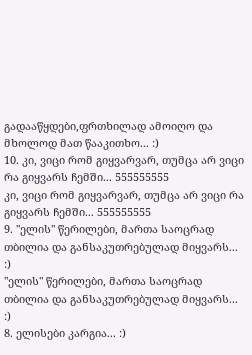გადააწყდები,ფრთხილად ამოიღო და მხოლოდ მათ წააკითხო... :)
10. კი, ვიცი რომ გიყვარვარ, თუმცა არ ვიცი რა გიყვარს ჩემში... 555555555
კი, ვიცი რომ გიყვარვარ, თუმცა არ ვიცი რა გიყვარს ჩემში... 555555555
9. "ელის" წერილები, მართა საოცრად თბილია და განსაკუთრებულად მიყვარს...
:)
"ელის" წერილები, მართა საოცრად თბილია და განსაკუთრებულად მიყვარს...
:)
8. ელისები კარგია... :)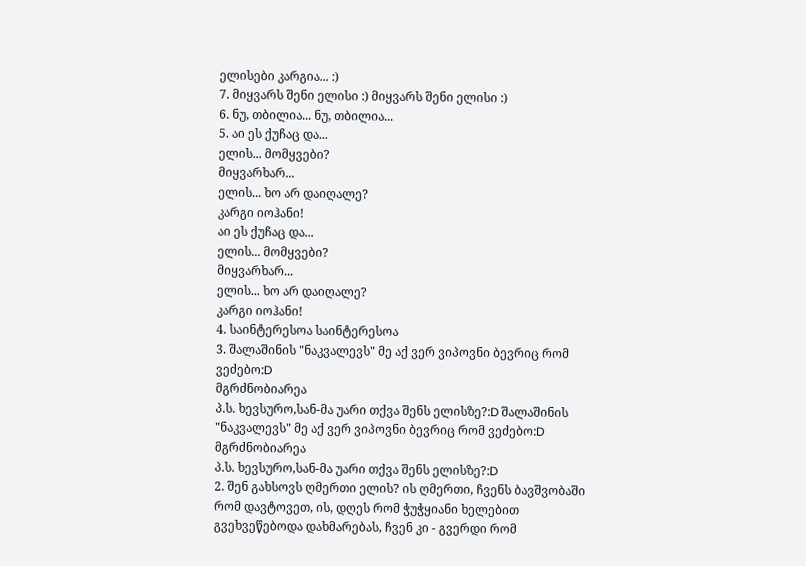ელისები კარგია... :)
7. მიყვარს შენი ელისი :) მიყვარს შენი ელისი :)
6. ნუ, თბილია... ნუ, თბილია...
5. აი ეს ქუჩაც და...
ელის... მომყვები?
მიყვარხარ...
ელის... ხო არ დაიღალე?
კარგი იოჰანი!
აი ეს ქუჩაც და...
ელის... მომყვები?
მიყვარხარ...
ელის... ხო არ დაიღალე?
კარგი იოჰანი!
4. საინტერესოა საინტერესოა
3. შალაშინის "ნაკვალევს" მე აქ ვერ ვიპოვნი ბევრიც რომ ვეძებო:D
მგრძნობიარეა
პ.ს. ხევსურო,სან-მა უარი თქვა შენს ელისზე?:D შალაშინის "ნაკვალევს" მე აქ ვერ ვიპოვნი ბევრიც რომ ვეძებო:D
მგრძნობიარეა
პ.ს. ხევსურო,სან-მა უარი თქვა შენს ელისზე?:D
2. შენ გახსოვს ღმერთი ელის? ის ღმერთი, ჩვენს ბავშვობაში რომ დავტოვეთ, ის, დღეს რომ ჭუჭყიანი ხელებით გვეხვეწებოდა დახმარებას, ჩვენ კი - გვერდი რომ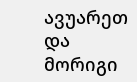ავუარეთ და მორიგი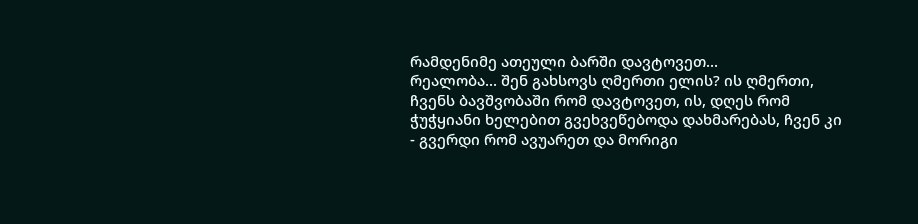რამდენიმე ათეული ბარში დავტოვეთ...
რეალობა... შენ გახსოვს ღმერთი ელის? ის ღმერთი, ჩვენს ბავშვობაში რომ დავტოვეთ, ის, დღეს რომ ჭუჭყიანი ხელებით გვეხვეწებოდა დახმარებას, ჩვენ კი - გვერდი რომ ავუარეთ და მორიგი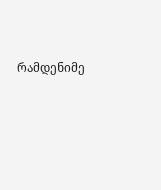რამდენიმე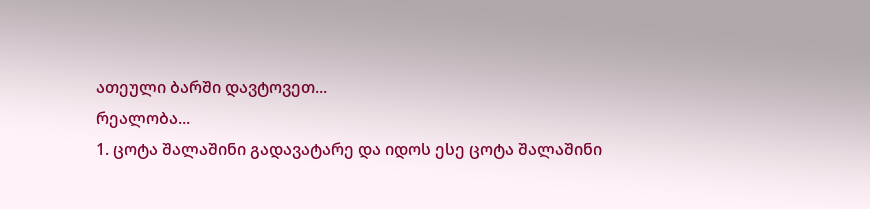ათეული ბარში დავტოვეთ...
რეალობა...
1. ცოტა შალაშინი გადავატარე და იდოს ესე ცოტა შალაშინი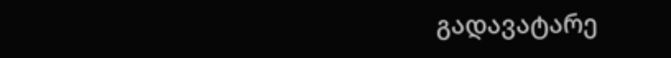გადავატარე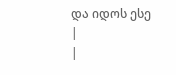და იდოს ესე
|
|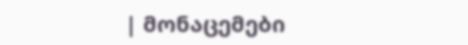| მონაცემები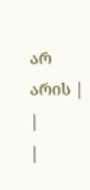არ არის |
|
|